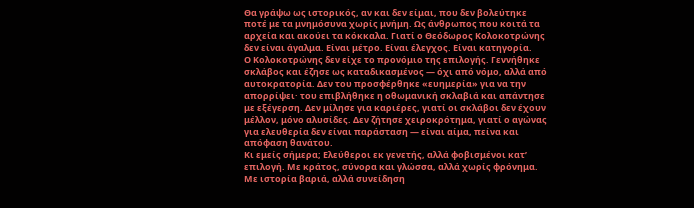Θα γράψω ως ιστορικός, αν και δεν είμαι, που δεν βολεύτηκε ποτέ με τα μνημόσυνα χωρίς μνήμη. Ως άνθρωπος που κοιτά τα αρχεία και ακούει τα κόκκαλα. Γιατί ο Θεόδωρος Κολοκοτρώνης δεν είναι άγαλμα. Είναι μέτρο. Είναι έλεγχος. Είναι κατηγορία.
Ο Κολοκοτρώνης δεν είχε το προνόμιο της επιλογής. Γεννήθηκε σκλάβος και έζησε ως καταδικασμένος — όχι από νόμο, αλλά από αυτοκρατορία. Δεν του προσφέρθηκε «ευημερία» για να την απορρίψει· του επιβλήθηκε η οθωμανική σκλαβιά και απάντησε με εξέγερση. Δεν μίλησε για καριέρες, γιατί οι σκλάβοι δεν έχουν μέλλον, μόνο αλυσίδες. Δεν ζήτησε χειροκρότημα, γιατί ο αγώνας για ελευθερία δεν είναι παράσταση — είναι αίμα, πείνα και απόφαση θανάτου.
Κι εμείς σήμερα; Ελεύθεροι εκ γενετής, αλλά φοβισμένοι κατ’ επιλογή. Με κράτος, σύνορα και γλώσσα, αλλά χωρίς φρόνημα. Με ιστορία βαριά, αλλά συνείδηση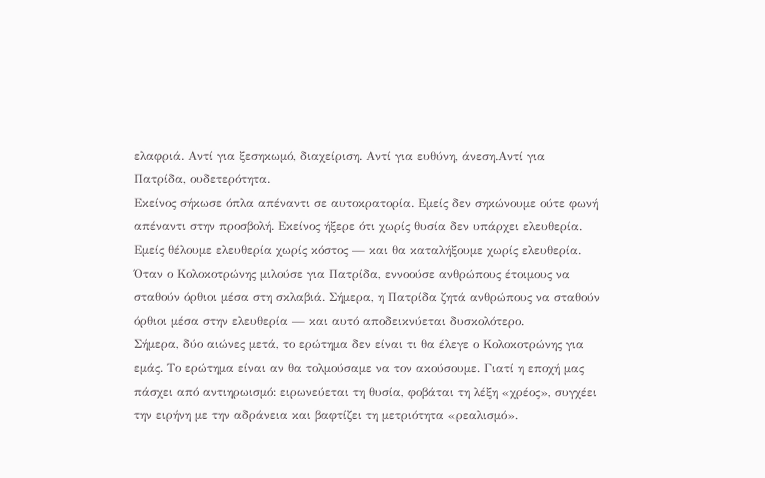ελαφριά. Αντί για ξεσηκωμό, διαχείριση. Αντί για ευθύνη, άνεση.Αντί για Πατρίδα, ουδετερότητα.
Εκείνος σήκωσε όπλα απέναντι σε αυτοκρατορία. Εμείς δεν σηκώνουμε ούτε φωνή απέναντι στην προσβολή. Εκείνος ήξερε ότι χωρίς θυσία δεν υπάρχει ελευθερία. Εμείς θέλουμε ελευθερία χωρίς κόστος — και θα καταλήξουμε χωρίς ελευθερία.
Όταν ο Κολοκοτρώνης μιλούσε για Πατρίδα, εννοούσε ανθρώπους έτοιμους να σταθούν όρθιοι μέσα στη σκλαβιά. Σήμερα, η Πατρίδα ζητά ανθρώπους να σταθούν όρθιοι μέσα στην ελευθερία — και αυτό αποδεικνύεται δυσκολότερο.
Σήμερα, δύο αιώνες μετά, το ερώτημα δεν είναι τι θα έλεγε ο Κολοκοτρώνης για εμάς. Το ερώτημα είναι αν θα τολμούσαμε να τον ακούσουμε. Γιατί η εποχή μας πάσχει από αντιηρωισμό: ειρωνεύεται τη θυσία, φοβάται τη λέξη «χρέος», συγχέει την ειρήνη με την αδράνεια και βαφτίζει τη μετριότητα «ρεαλισμό».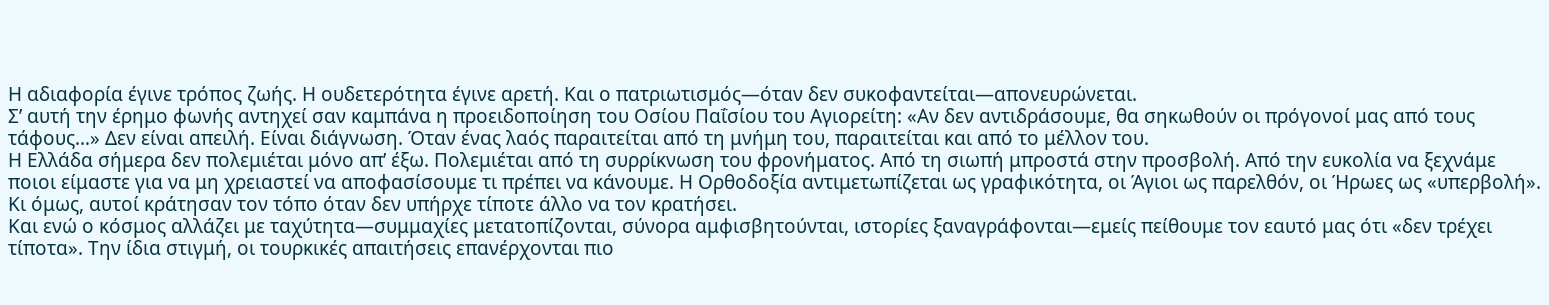Η αδιαφορία έγινε τρόπος ζωής. Η ουδετερότητα έγινε αρετή. Και ο πατριωτισμός—όταν δεν συκοφαντείται—απονευρώνεται.
Σ’ αυτή την έρημο φωνής αντηχεί σαν καμπάνα η προειδοποίηση του Οσίου Παΐσίου του Αγιορείτη: «Αν δεν αντιδράσουμε, θα σηκωθούν οι πρόγονοί μας από τους τάφους…» Δεν είναι απειλή. Είναι διάγνωση. Όταν ένας λαός παραιτείται από τη μνήμη του, παραιτείται και από το μέλλον του.
Η Ελλάδα σήμερα δεν πολεμιέται μόνο απ’ έξω. Πολεμιέται από τη συρρίκνωση του φρονήματος. Από τη σιωπή μπροστά στην προσβολή. Από την ευκολία να ξεχνάμε ποιοι είμαστε για να μη χρειαστεί να αποφασίσουμε τι πρέπει να κάνουμε. Η Ορθοδοξία αντιμετωπίζεται ως γραφικότητα, οι Άγιοι ως παρελθόν, οι Ήρωες ως «υπερβολή». Κι όμως, αυτοί κράτησαν τον τόπο όταν δεν υπήρχε τίποτε άλλο να τον κρατήσει.
Και ενώ ο κόσμος αλλάζει με ταχύτητα—συμμαχίες μετατοπίζονται, σύνορα αμφισβητούνται, ιστορίες ξαναγράφονται—εμείς πείθουμε τον εαυτό μας ότι «δεν τρέχει τίποτα». Την ίδια στιγμή, οι τουρκικές απαιτήσεις επανέρχονται πιο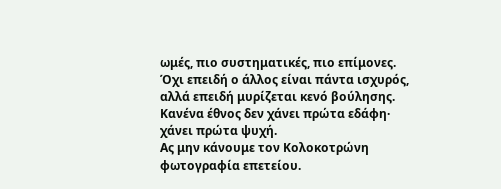ωμές, πιο συστηματικές, πιο επίμονες. Όχι επειδή ο άλλος είναι πάντα ισχυρός, αλλά επειδή μυρίζεται κενό βούλησης. Κανένα έθνος δεν χάνει πρώτα εδάφη· χάνει πρώτα ψυχή.
Ας μην κάνουμε τον Κολοκοτρώνη φωτογραφία επετείου.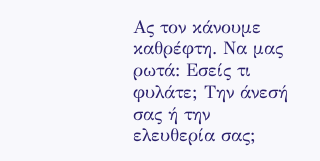Ας τον κάνουμε καθρέφτη. Να μας ρωτά: Εσείς τι φυλάτε; Την άνεσή σας ή την ελευθερία σας;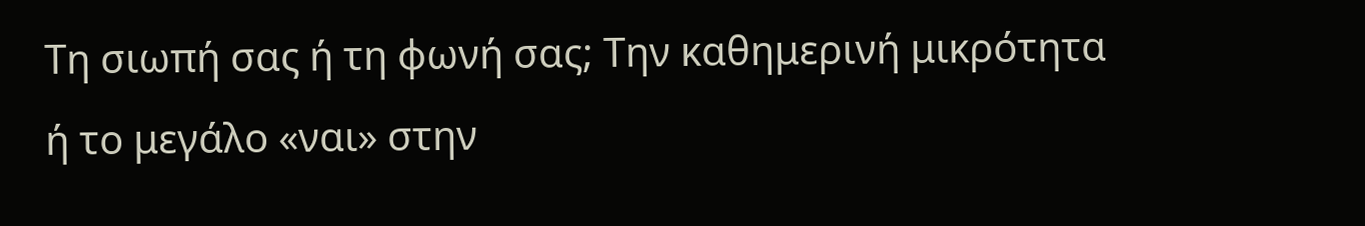Τη σιωπή σας ή τη φωνή σας; Την καθημερινή μικρότητα ή το μεγάλο «ναι» στην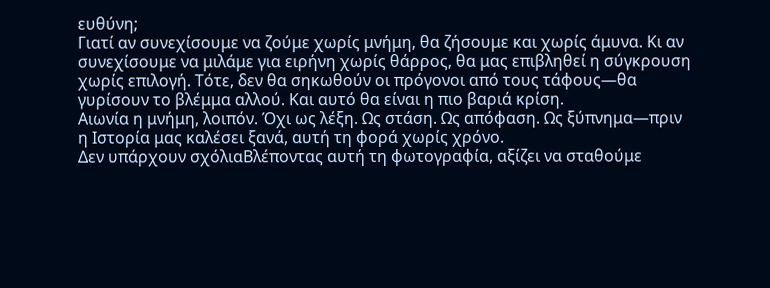ευθύνη;
Γιατί αν συνεχίσουμε να ζούμε χωρίς μνήμη, θα ζήσουμε και χωρίς άμυνα. Κι αν συνεχίσουμε να μιλάμε για ειρήνη χωρίς θάρρος, θα μας επιβληθεί η σύγκρουση χωρίς επιλογή. Τότε, δεν θα σηκωθούν οι πρόγονοι από τους τάφους—θα γυρίσουν το βλέμμα αλλού. Και αυτό θα είναι η πιο βαριά κρίση.
Αιωνία η μνήμη, λοιπόν. Όχι ως λέξη. Ως στάση. Ως απόφαση. Ως ξύπνημα—πριν η Ιστορία μας καλέσει ξανά, αυτή τη φορά χωρίς χρόνο.
Δεν υπάρχουν σχόλιαΒλέποντας αυτή τη φωτογραφία, αξίζει να σταθούμε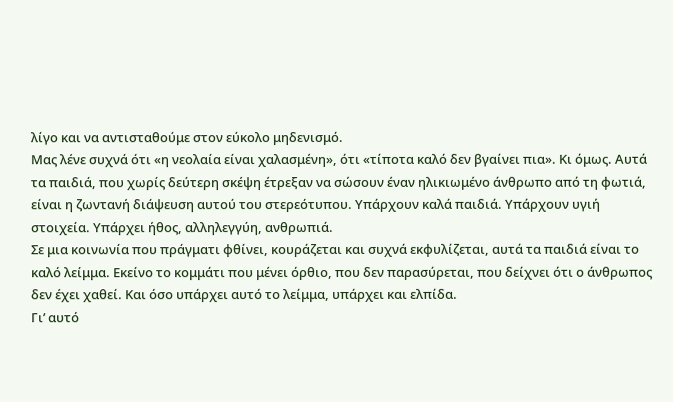λίγο και να αντισταθούμε στον εύκολο μηδενισμό.
Μας λένε συχνά ότι «η νεολαία είναι χαλασμένη», ότι «τίποτα καλό δεν βγαίνει πια». Κι όμως. Αυτά τα παιδιά, που χωρίς δεύτερη σκέψη έτρεξαν να σώσουν έναν ηλικιωμένο άνθρωπο από τη φωτιά, είναι η ζωντανή διάψευση αυτού του στερεότυπου. Υπάρχουν καλά παιδιά. Υπάρχουν υγιή στοιχεία. Υπάρχει ήθος, αλληλεγγύη, ανθρωπιά.
Σε μια κοινωνία που πράγματι φθίνει, κουράζεται και συχνά εκφυλίζεται, αυτά τα παιδιά είναι το καλό λείμμα. Εκείνο το κομμάτι που μένει όρθιο, που δεν παρασύρεται, που δείχνει ότι ο άνθρωπος δεν έχει χαθεί. Και όσο υπάρχει αυτό το λείμμα, υπάρχει και ελπίδα.
Γι’ αυτό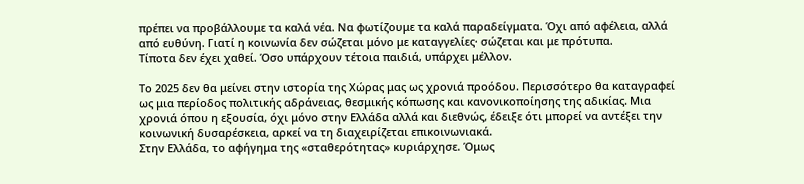πρέπει να προβάλλουμε τα καλά νέα. Να φωτίζουμε τα καλά παραδείγματα. Όχι από αφέλεια, αλλά από ευθύνη. Γιατί η κοινωνία δεν σώζεται μόνο με καταγγελίες· σώζεται και με πρότυπα.
Τίποτα δεν έχει χαθεί. Όσο υπάρχουν τέτοια παιδιά, υπάρχει μέλλον.

Το 2025 δεν θα μείνει στην ιστορία της Χώρας μας ως χρονιά προόδου. Περισσότερο θα καταγραφεί ως μια περίοδος πολιτικής αδράνειας, θεσμικής κόπωσης και κανονικοποίησης της αδικίας. Μια χρονιά όπου η εξουσία, όχι μόνο στην Ελλάδα αλλά και διεθνώς, έδειξε ότι μπορεί να αντέξει την κοινωνική δυσαρέσκεια, αρκεί να τη διαχειρίζεται επικοινωνιακά.
Στην Ελλάδα, το αφήγημα της «σταθερότητας» κυριάρχησε. Όμως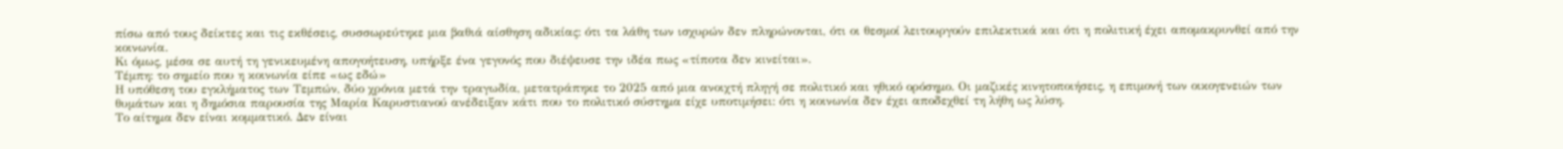πίσω από τους δείκτες και τις εκθέσεις, συσσωρεύτηκε μια βαθιά αίσθηση αδικίας: ότι τα λάθη των ισχυρών δεν πληρώνονται, ότι οι θεσμοί λειτουργούν επιλεκτικά και ότι η πολιτική έχει απομακρυνθεί από την κοινωνία.
Κι όμως, μέσα σε αυτή τη γενικευμένη απογοήτευση, υπήρξε ένα γεγονός που διέψευσε την ιδέα πως «τίποτα δεν κινείται».
Τέμπη: το σημείο που η κοινωνία είπε «ως εδώ»
Η υπόθεση του εγκλήματος των Τεμπών, δύο χρόνια μετά την τραγωδία, μετατράπηκε το 2025 από μια ανοιχτή πληγή σε πολιτικό και ηθικό ορόσημο. Οι μαζικές κινητοποιήσεις, η επιμονή των οικογενειών των θυμάτων και η δημόσια παρουσία της Μαρία Καρυστιανού ανέδειξαν κάτι που το πολιτικό σύστημα είχε υποτιμήσει: ότι η κοινωνία δεν έχει αποδεχθεί τη λήθη ως λύση.
Το αίτημα δεν είναι κομματικό. Δεν είναι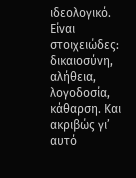ιδεολογικό. Είναι στοιχειώδες: δικαιοσύνη, αλήθεια, λογοδοσία, κάθαρση. Και ακριβώς γι’ αυτό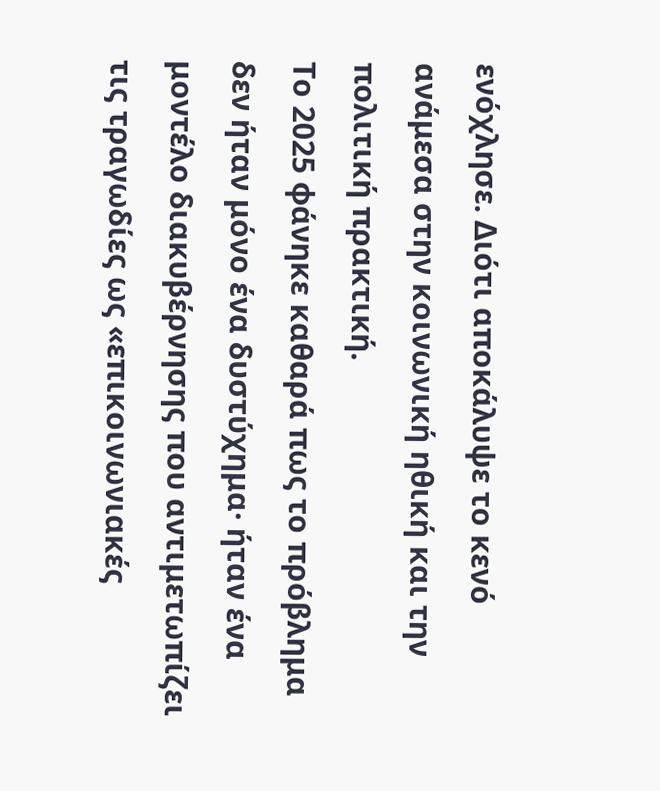ενόχλησε. Διότι αποκάλυψε το κενό ανάμεσα στην κοινωνική ηθική και την πολιτική πρακτική.
Το 2025 φάνηκε καθαρά πως το πρόβλημα δεν ήταν μόνο ένα δυστύχημα· ήταν ένα μοντέλο διακυβέρνησης που αντιμετωπίζει τις τραγωδίες ως «επικοινωνιακές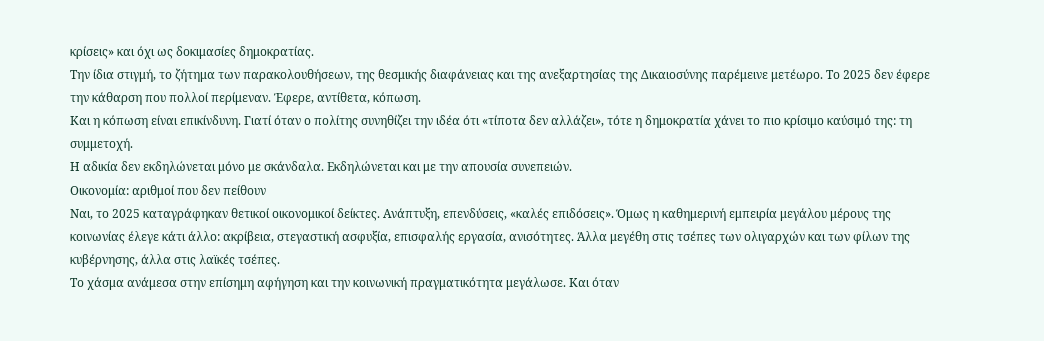κρίσεις» και όχι ως δοκιμασίες δημοκρατίας.
Την ίδια στιγμή, το ζήτημα των παρακολουθήσεων, της θεσμικής διαφάνειας και της ανεξαρτησίας της Δικαιοσύνης παρέμεινε μετέωρο. Το 2025 δεν έφερε την κάθαρση που πολλοί περίμεναν. Έφερε, αντίθετα, κόπωση.
Και η κόπωση είναι επικίνδυνη. Γιατί όταν ο πολίτης συνηθίζει την ιδέα ότι «τίποτα δεν αλλάζει», τότε η δημοκρατία χάνει το πιο κρίσιμο καύσιμό της: τη συμμετοχή.
Η αδικία δεν εκδηλώνεται μόνο με σκάνδαλα. Εκδηλώνεται και με την απουσία συνεπειών.
Οικονομία: αριθμοί που δεν πείθουν
Ναι, το 2025 καταγράφηκαν θετικοί οικονομικοί δείκτες. Ανάπτυξη, επενδύσεις, «καλές επιδόσεις». Όμως η καθημερινή εμπειρία μεγάλου μέρους της κοινωνίας έλεγε κάτι άλλο: ακρίβεια, στεγαστική ασφυξία, επισφαλής εργασία, ανισότητες. Άλλα μεγέθη στις τσέπες των ολιγαρχών και των φίλων της κυβέρνησης, άλλα στις λαϊκές τσέπες.
Το χάσμα ανάμεσα στην επίσημη αφήγηση και την κοινωνική πραγματικότητα μεγάλωσε. Και όταν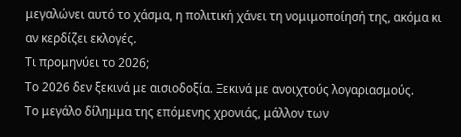μεγαλώνει αυτό το χάσμα, η πολιτική χάνει τη νομιμοποίησή της, ακόμα κι αν κερδίζει εκλογές.
Τι προμηνύει το 2026;
Το 2026 δεν ξεκινά με αισιοδοξία. Ξεκινά με ανοιχτούς λογαριασμούς.
Το μεγάλο δίλημμα της επόμενης χρονιάς, μάλλον των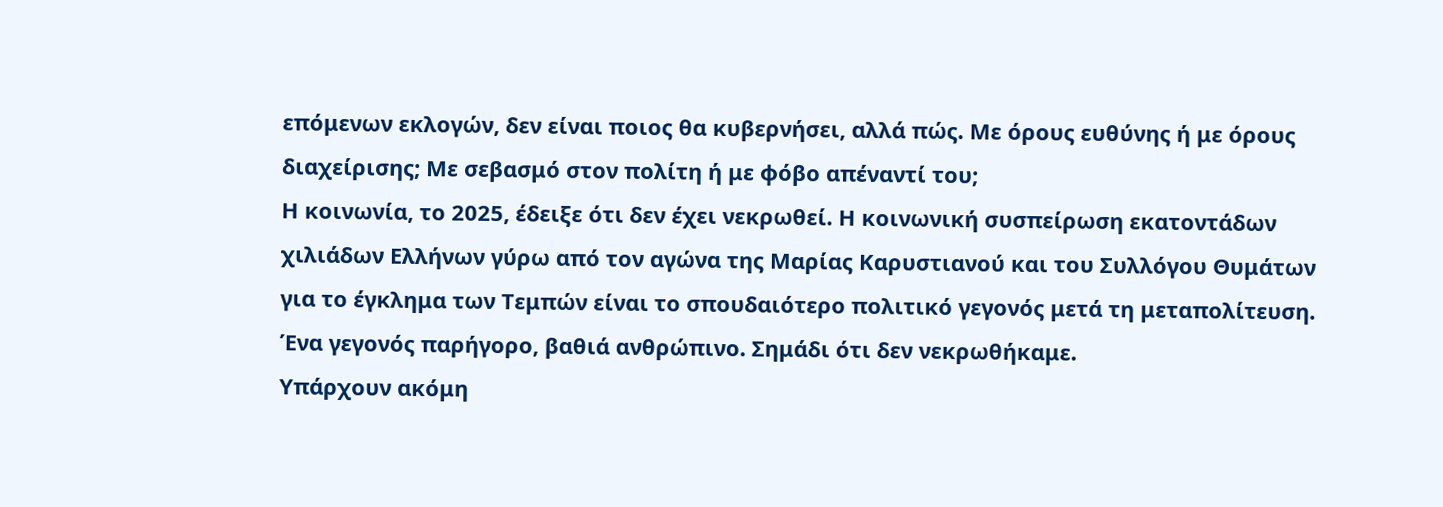επόμενων εκλογών, δεν είναι ποιος θα κυβερνήσει, αλλά πώς. Με όρους ευθύνης ή με όρους διαχείρισης; Με σεβασμό στον πολίτη ή με φόβο απέναντί του;
Η κοινωνία, το 2025, έδειξε ότι δεν έχει νεκρωθεί. Η κοινωνική συσπείρωση εκατοντάδων χιλιάδων Ελλήνων γύρω από τον αγώνα της Μαρίας Καρυστιανού και του Συλλόγου Θυμάτων για το έγκλημα των Τεμπών είναι το σπουδαιότερο πολιτικό γεγονός μετά τη μεταπολίτευση. Ένα γεγονός παρήγορο, βαθιά ανθρώπινο. Σημάδι ότι δεν νεκρωθήκαμε.
Υπάρχουν ακόμη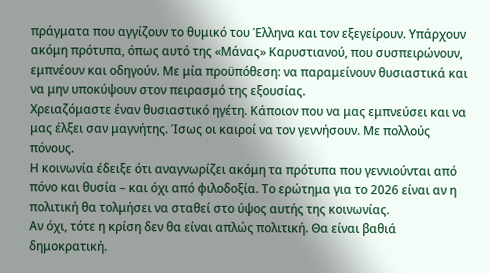πράγματα που αγγίζουν το θυμικό του Έλληνα και τον εξεγείρουν. Υπάρχουν ακόμη πρότυπα, όπως αυτό της «Μάνας» Καρυστιανού, που συσπειρώνουν, εμπνέουν και οδηγούν. Με μία προϋπόθεση: να παραμείνουν θυσιαστικά και να μην υποκύψουν στον πειρασμό της εξουσίας.
Χρειαζόμαστε έναν θυσιαστικό ηγέτη. Κάποιον που να μας εμπνεύσει και να μας έλξει σαν μαγνήτης. Ίσως οι καιροί να τον γεννήσουν. Με πολλούς πόνους.
Η κοινωνία έδειξε ότι αναγνωρίζει ακόμη τα πρότυπα που γεννιούνται από πόνο και θυσία – και όχι από φιλοδοξία. Το ερώτημα για το 2026 είναι αν η πολιτική θα τολμήσει να σταθεί στο ύψος αυτής της κοινωνίας.
Αν όχι, τότε η κρίση δεν θα είναι απλώς πολιτική. Θα είναι βαθιά δημοκρατική.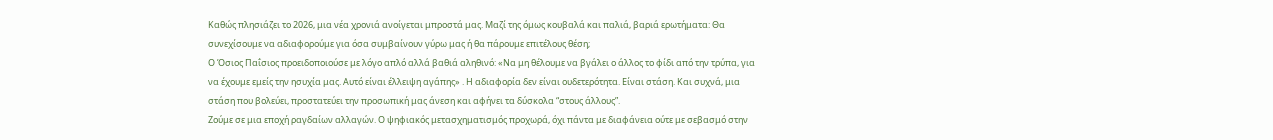Καθώς πλησιάζει το 2026, μια νέα χρονιά ανοίγεται μπροστά μας. Μαζί της όμως κουβαλά και παλιά, βαριά ερωτήματα: Θα συνεχίσουμε να αδιαφορούμε για όσα συμβαίνουν γύρω μας ή θα πάρουμε επιτέλους θέση;
Ο Όσιος Παΐσιος προειδοποιούσε με λόγο απλό αλλά βαθιά αληθινό: «Να μη θέλουμε να βγάλει ο άλλος το φίδι από την τρύπα, για να έχουμε εμείς την ησυχία μας. Αυτό είναι έλλειψη αγάπης» . Η αδιαφορία δεν είναι ουδετερότητα. Είναι στάση. Και συχνά, μια στάση που βολεύει, προστατεύει την προσωπική μας άνεση και αφήνει τα δύσκολα “στους άλλους”.
Ζούμε σε μια εποχή ραγδαίων αλλαγών. Ο ψηφιακός μετασχηματισμός προχωρά, όχι πάντα με διαφάνεια ούτε με σεβασμό στην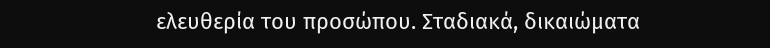ελευθερία του προσώπου. Σταδιακά, δικαιώματα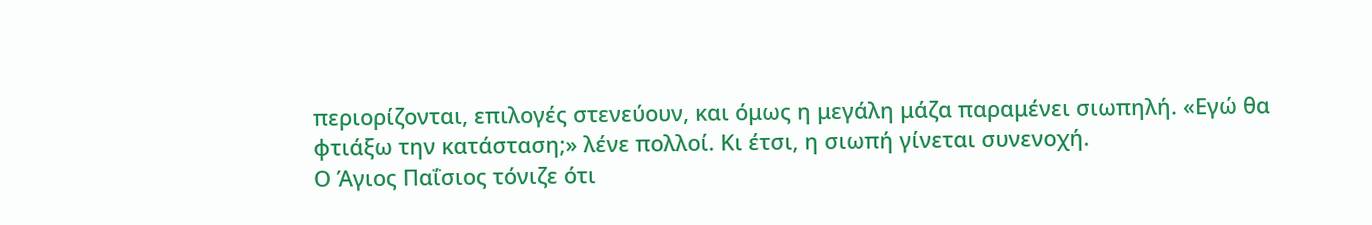περιορίζονται, επιλογές στενεύουν, και όμως η μεγάλη μάζα παραμένει σιωπηλή. «Εγώ θα φτιάξω την κατάσταση;» λένε πολλοί. Κι έτσι, η σιωπή γίνεται συνενοχή.
Ο Άγιος Παΐσιος τόνιζε ότι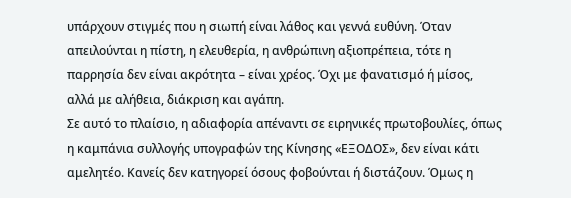υπάρχουν στιγμές που η σιωπή είναι λάθος και γεννά ευθύνη. Όταν απειλούνται η πίστη, η ελευθερία, η ανθρώπινη αξιοπρέπεια, τότε η παρρησία δεν είναι ακρότητα – είναι χρέος. Όχι με φανατισμό ή μίσος, αλλά με αλήθεια, διάκριση και αγάπη.
Σε αυτό το πλαίσιο, η αδιαφορία απέναντι σε ειρηνικές πρωτοβουλίες, όπως η καμπάνια συλλογής υπογραφών της Κίνησης «ΕΞΟΔΟΣ», δεν είναι κάτι αμελητέο. Κανείς δεν κατηγορεί όσους φοβούνται ή διστάζουν. Όμως η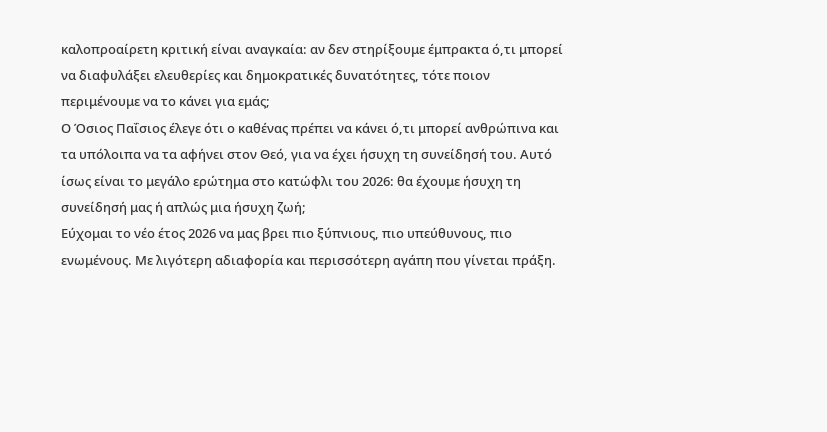καλοπροαίρετη κριτική είναι αναγκαία: αν δεν στηρίξουμε έμπρακτα ό,τι μπορεί να διαφυλάξει ελευθερίες και δημοκρατικές δυνατότητες, τότε ποιον περιμένουμε να το κάνει για εμάς;
Ο Όσιος Παΐσιος έλεγε ότι ο καθένας πρέπει να κάνει ό,τι μπορεί ανθρώπινα και τα υπόλοιπα να τα αφήνει στον Θεό, για να έχει ήσυχη τη συνείδησή του. Αυτό ίσως είναι το μεγάλο ερώτημα στο κατώφλι του 2026: θα έχουμε ήσυχη τη συνείδησή μας ή απλώς μια ήσυχη ζωή;
Εύχομαι το νέο έτος 2026 να μας βρει πιο ξύπνιους, πιο υπεύθυνους, πιο ενωμένους. Με λιγότερη αδιαφορία και περισσότερη αγάπη που γίνεται πράξη.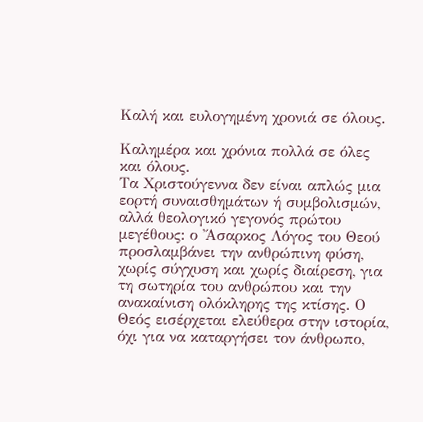Καλή και ευλογημένη χρονιά σε όλους.

Καλημέρα και χρόνια πολλά σε όλες και όλους.
Τα Χριστούγεννα δεν είναι απλώς μια εορτή συναισθημάτων ή συμβολισμών, αλλά θεολογικό γεγονός πρώτου μεγέθους: ο Ἄσαρκος Λόγος του Θεού προσλαμβάνει την ανθρώπινη φύση, χωρίς σύγχυση και χωρίς διαίρεση, για τη σωτηρία του ανθρώπου και την ανακαίνιση ολόκληρης της κτίσης. Ο Θεός εισέρχεται ελεύθερα στην ιστορία, όχι για να καταργήσει τον άνθρωπο,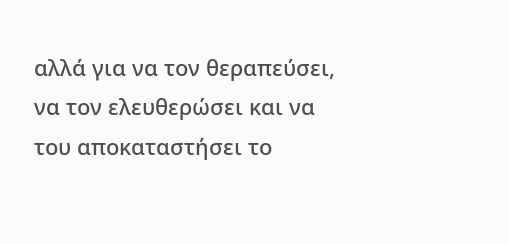αλλά για να τον θεραπεύσει, να τον ελευθερώσει και να του αποκαταστήσει το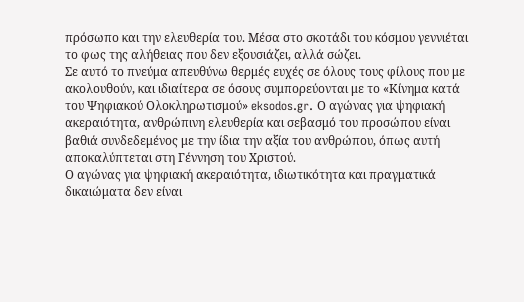πρόσωπο και την ελευθερία του. Μέσα στο σκοτάδι του κόσμου γεννιέται το φως της αλήθειας που δεν εξουσιάζει, αλλά σώζει.
Σε αυτό το πνεύμα απευθύνω θερμές ευχές σε όλους τους φίλους που με ακολουθούν, και ιδιαίτερα σε όσους συμπορεύονται με το «Κίνημα κατά του Ψηφιακού Ολοκληρωτισμού» eksodos.gr. Ο αγώνας για ψηφιακή ακεραιότητα, ανθρώπινη ελευθερία και σεβασμό του προσώπου είναι βαθιά συνδεδεμένος με την ίδια την αξία του ανθρώπου, όπως αυτή αποκαλύπτεται στη Γέννηση του Χριστού.
Ο αγώνας για ψηφιακή ακεραιότητα, ιδιωτικότητα και πραγματικά δικαιώματα δεν είναι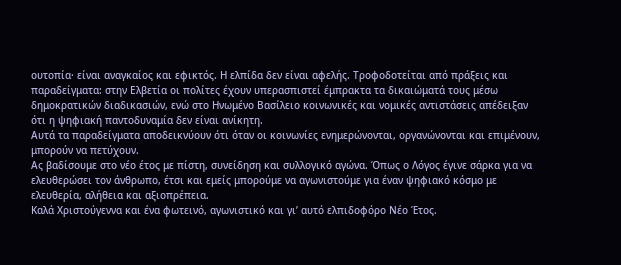ουτοπία· είναι αναγκαίος και εφικτός. Η ελπίδα δεν είναι αφελής. Τροφοδοτείται από πράξεις και παραδείγματα: στην Ελβετία οι πολίτες έχουν υπερασπιστεί έμπρακτα τα δικαιώματά τους μέσω δημοκρατικών διαδικασιών, ενώ στο Ηνωμένο Βασίλειο κοινωνικές και νομικές αντιστάσεις απέδειξαν ότι η ψηφιακή παντοδυναμία δεν είναι ανίκητη.
Αυτά τα παραδείγματα αποδεικνύουν ότι όταν οι κοινωνίες ενημερώνονται, οργανώνονται και επιμένουν, μπορούν να πετύχουν.
Ας βαδίσουμε στο νέο έτος με πίστη, συνείδηση και συλλογικό αγώνα. Όπως ο Λόγος έγινε σάρκα για να ελευθερώσει τον άνθρωπο, έτσι και εμείς μπορούμε να αγωνιστούμε για έναν ψηφιακό κόσμο με ελευθερία, αλήθεια και αξιοπρέπεια.
Καλά Χριστούγεννα και ένα φωτεινό, αγωνιστικό και γι’ αυτό ελπιδοφόρο Νέο Έτος.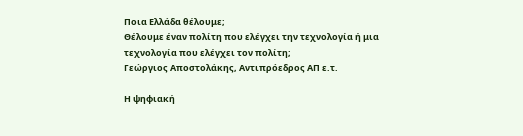Ποια Ελλάδα θέλουμε;
Θέλουμε έναν πολίτη που ελέγχει την τεχνολογία ή μια τεχνολογία που ελέγχει τον πολίτη;
Γεώργιος Αποστολάκης, Αντιπρόεδρος ΑΠ ε.τ.

Η ψηφιακή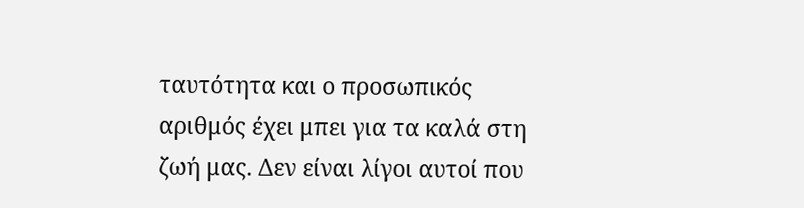ταυτότητα και ο προσωπικός αριθμός έχει μπει για τα καλά στη ζωή μας. Δεν είναι λίγοι αυτοί που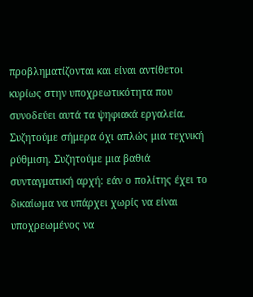προβληματίζονται και είναι αντίθετοι κυρίως στην υποχρεωτικότητα που συνοδεύει αυτά τα ψηφιακά εργαλεία. Συζητούμε σήμερα όχι απλώς μια τεχνική ρύθμιση. Συζητούμε μια βαθιά συνταγματική αρχή: εάν ο πολίτης έχει το δικαίωμα να υπάρχει χωρίς να είναι υποχρεωμένος να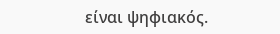είναι ψηφιακός.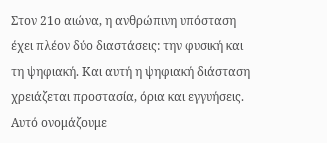Στον 21ο αιώνα, η ανθρώπινη υπόσταση έχει πλέον δύο διαστάσεις: την φυσική και τη ψηφιακή. Και αυτή η ψηφιακή διάσταση χρειάζεται προστασία, όρια και εγγυήσεις. Αυτό ονομάζουμε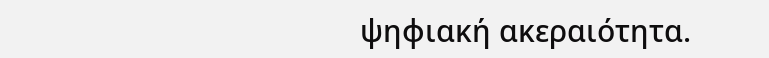ψηφιακή ακεραιότητα.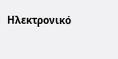Ηλεκτρονικό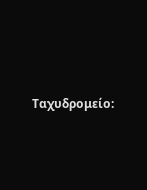Ταχυδρομείο: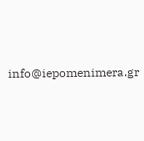info@iepomenimera.gr